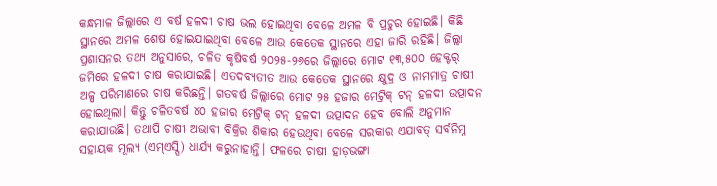କନ୍ଧମାଳ ଜିଲ୍ଲାରେ ଏ ବର୍ଷ ହଳଦୀ ଚାଷ ଭଲ ହୋଇଥିବା ବେଳେ ଅମଳ ବି ପ୍ରଚୁର ହୋଇଛି। କିଛି ସ୍ଥାନରେ ଅମଳ ଶେଷ ହୋଇଯାଇଥିବା ବେଳେ ଆଉ କେତେକ ସ୍ଥାନରେ ଏହା ଜାରି ରହିଛି। ଜିଲ୍ଲା ପ୍ରଶାସନର ତଥ୍ୟ ଅନୁସାରେ, ଚଳିତ କୃଷିବର୍ଷ ୨୦୨୫-୨୬ରେ ଜିଲ୍ଲାରେ ମୋଟ ୧୩,୫୦୦ ହେକ୍ଟର୍ ଜମିରେ ହଳଦୀ ଚାଷ କରାଯାଇଛି। ଏତଦବ୍ୟତୀତ ଆଉ କେତେକ ସ୍ଥାନରେ କ୍ଷୁଦ୍ର ଓ ନାମମାତ୍ର ଚାଷୀ ଅଳ୍ପ ପରିମାଣରେ ଚାଷ କରିଛନ୍ତି। ଗତବର୍ଷ ଜିଲ୍ଲାରେ ମୋଟ ୨୫ ହଜାର ମେଟ୍ରିକ୍ ଟନ୍ ହଳଦୀ ଉତ୍ପାଦନ ହୋଇଥିଲା। କିନ୍ତୁ ଚଳିତବର୍ଷ ୪୦ ହଜାର ମେଟ୍ରିକ୍ ଟନ୍ ହଳଦୀ ଉତ୍ପାଦନ ହେବ ବୋଲି ଅନୁମାନ କରାଯାଉଛି। ତଥାପି ଚାଷୀ ଅଭାବୀ ବିକ୍ରିର ଶିକାର ହେଉଥିବା ବେଳେ ସରକାର ଏଯାବତ୍ ସର୍ବନିମ୍ନ ସହାୟକ ମୂଲ୍ୟ (ଏମ୍ଏସ୍ପି) ଧାର୍ଯ୍ୟ କରୁନାହାନ୍ତି। ଫଳରେ ଚାଷୀ ହାଡ଼ଭଙ୍ଗା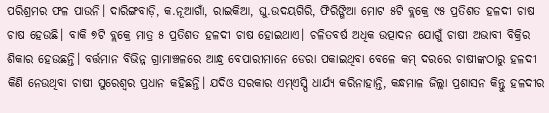ପରିଶ୍ରମର ଫଳ ପାଉନି। ଦାରିଙ୍ଗବାଡ଼ି, କ.ନୂଆଗାଁ, ରାଇକିଆ, ଘୁ.ଉଦୟଗିରି, ଫିରିଙ୍ଗିଆ ମୋଟ ୫ଟି ବ୍ଲକ୍ରେ ୯୫ ପ୍ରତିଶତ ହଳଦୀ ଚାଷ ଚାଷ ହେଉଛି। ବାକି ୭ଟି ବ୍ଲକ୍ରେ ମାତ୍ର ୫ ପ୍ରତିଶତ ହଳଦୀ ଚାଷ ହୋଇଥାଏ। ଚଳିତବର୍ଷ ଅଧିକ ଉତ୍ପାଦନ ଯୋଗୁଁ ଚାଷୀ ଅଭାବୀ ବିକ୍ରିର ଶିକାର ହେଉଛନ୍ତି। ବର୍ତ୍ତମାନ ବିଭିନ୍ନ ଗ୍ରାମାଞ୍ଚଳରେ ଆନ୍ଧ୍ର ବେପାରୀମାନେ ଡେରା ପକାଇଥିବା ବେଳେ କମ୍ ଦରରେ ଚାଷୀଙ୍କଠାରୁ ହଳଦୀ କିଣି ନେଉଥିବା ଚାଷୀ ସୁରେଶ୍ବର ପ୍ରଧାନ କହିଛନ୍ତି। ଯଦିଓ ସରକାର ଏମ୍ଏସ୍ପି ଧାର୍ଯ୍ୟ କରିନାହାନ୍ତି, କନ୍ଧମାଳ ଜିଲ୍ଲା ପ୍ରଶାସନ କିନ୍ତୁ ହଳଦୀର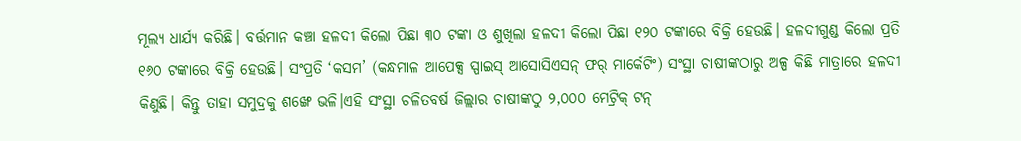ମୂଲ୍ୟ ଧାର୍ଯ୍ୟ କରିଛି। ବର୍ତ୍ତମାନ କଞ୍ଚା ହଳଦୀ କିଲୋ ପିଛା ୩୦ ଟଙ୍କା ଓ ଶୁଖିଲା ହଳଦୀ କିଲୋ ପିଛା ୧୨୦ ଟଙ୍କାରେ ବିକ୍ରି ହେଉଛି। ହଳଦୀଗୁଣ୍ଡ କିଲୋ ପ୍ରତି ୧୬୦ ଟଙ୍କାରେ ବିକ୍ରି ହେଉଛି। ସଂପ୍ରତି ‘କସମ’ (କନ୍ଧମାଳ ଆପେକ୍ସ ସ୍ପାଇସ୍ ଆସୋସିଏସନ୍ ଫର୍ ମାର୍କେଟିଂ) ସଂସ୍ଥା ଚାଷୀଙ୍କଠାରୁ ଅଳ୍ପ କିଛି ମାତ୍ରାରେ ହଳଦୀ କିଣୁଛି। କିନ୍ତୁ ତାହା ସମୁଦ୍ରକୁ ଶଙ୍ଖେ ଭଳି।ଏହି ସଂସ୍ଥା ଚଳିତବର୍ଷ ଜିଲ୍ଲାର ଚାଷୀଙ୍କଠୁ ୨,୦୦୦ ମେଟ୍ରିକ୍ ଟନ୍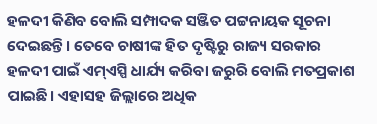ହଳଦୀ କିଣିବ ବୋଲି ସମ୍ପାଦକ ସଞ୍ଜିତ ପଟ୍ଟନାୟକ ସୂଚନା ଦେଇଛନ୍ତି। ତେବେ ଚାଷୀଙ୍କ ହିତ ଦୃଷ୍ଟିରୁ ରାଜ୍ୟ ସରକାର ହଳଦୀ ପାଇଁ ଏମ୍ଏସ୍ପି ଧାର୍ଯ୍ୟ କରିବା ଜରୁରି ବୋଲି ମତପ୍ରକାଶ ପାଇଛି। ଏହାସହ ଜିଲ୍ଲାରେ ଅଧିକ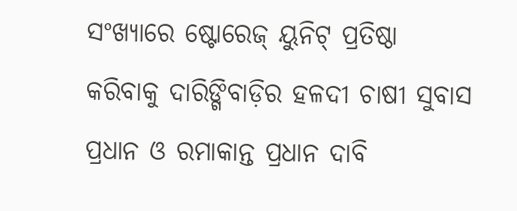ସଂଖ୍ୟାରେ ଷ୍ଟୋରେଜ୍ ୟୁନିଟ୍ ପ୍ରତିଷ୍ଠା କରିବାକୁ ଦାରିଙ୍ଗିବାଡ଼ିର ହଳଦୀ ଚାଷୀ ସୁବାସ ପ୍ରଧାନ ଓ ରମାକାନ୍ତ ପ୍ରଧାନ ଦାବି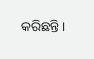କରିଛନ୍ତି।